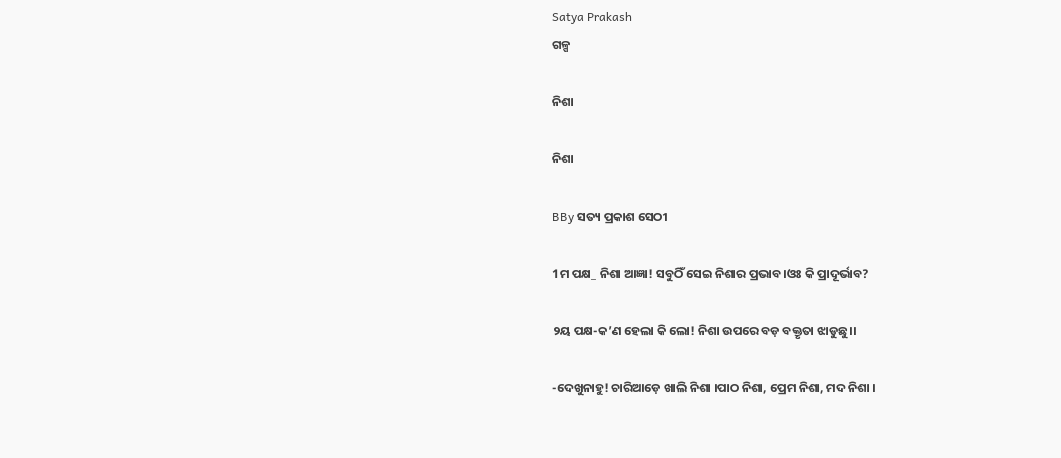Satya Prakash
ଗଳ୍ପ

ନିଶା

ନିଶା

BBy ସତ୍ୟ ପ୍ରକାଶ ସେଠୀ

1ମ ପକ୍ଷ_ ନିଶା ଆଜ୍ଞା! ସବୁଠିଁ ସେଇ ନିଶାର ପ୍ରଭାବ।ଓଃ କି ପ୍ରାଦୂର୍ଭାବ?

୨ୟ ପକ୍ଷ-କ’ଣ ହେଲା କି ଲୋ! ନିଶା ଉପରେ ବଡ଼ ବକ୍ତୃତା ଝାଡୁଛୁ।।

-ଦେଖୁନାହୁ! ଚାରିଆଡ଼େ ଖାଲି ନିଶା ।ପାଠ ନିଶା, ପ୍ରେମ ନିଶା, ମଦ ନିଶା ।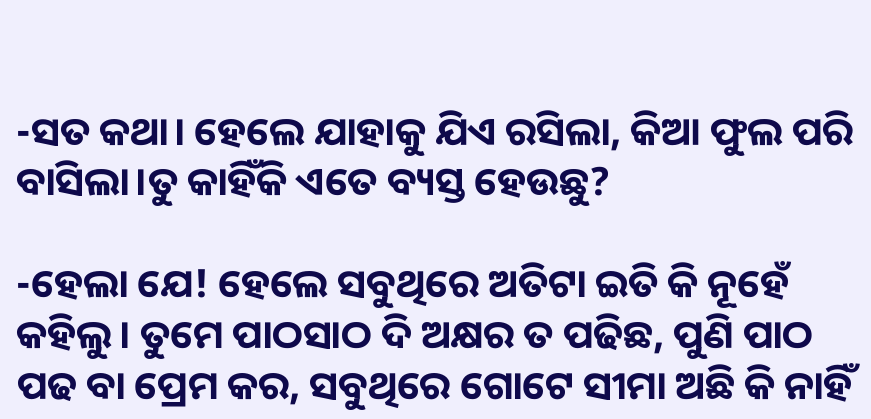-ସତ କଥା। ହେଲେ ଯାହାକୁ ଯିଏ ରସିଲା, କିଆ ଫୁଲ ପରି  ବାସିଲା।ତୁ କାହିଁକି ଏତେ ବ୍ୟସ୍ତ ହେଉଛୁ?

-ହେଲା ଯେ! ହେଲେ ସବୁଥିରେ ଅତିଟା ଇତି କି ନୂହେଁ କହିଲୁ। ତୁମେ ପାଠସାଠ ଦି ଅକ୍ଷର ତ ପଢିଛ, ପୁଣି ପାଠ ପଢ ବା ପ୍ରେମ କର, ସବୁଥିରେ ଗୋଟେ ସୀମା ଅଛି କି ନାହିଁ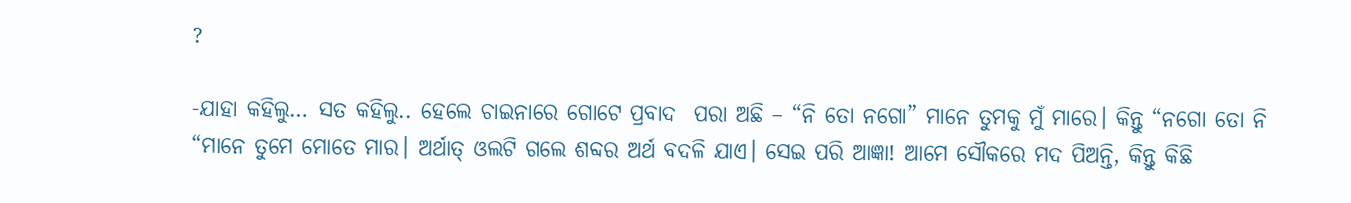?

-ଯାହା କହିଲୁ… ସତ କହିଲୁ.. ହେଲେ ଚାଇନାରେ ଗୋଟେ ପ୍ରବାଦ  ପରା ଅଛି – “ନି ତୋ ନଗୋ” ମାନେ ତୁମକୁ ମୁଁ ମାରେ। କିନ୍ତୁ “ନଗୋ ତୋ ନି “ମାନେ ତୁମେ ମୋତେ ମାର। ଅର୍ଥାତ୍ ଓଲଟି ଗଲେ ଶବ୍ଦର ଅର୍ଥ ବଦଳି ଯାଏ। ସେଇ ପରି ଆଜ୍ଞା! ଆମେ ସୌକରେ ମଦ ପିଅନ୍ତି, କିନ୍ତୁ କିଛି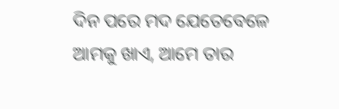ଦିନ ପରେ ମଦ ଯେତେବେଳେ ଆମକୁ ଖାଏ, ଆମେ ତାର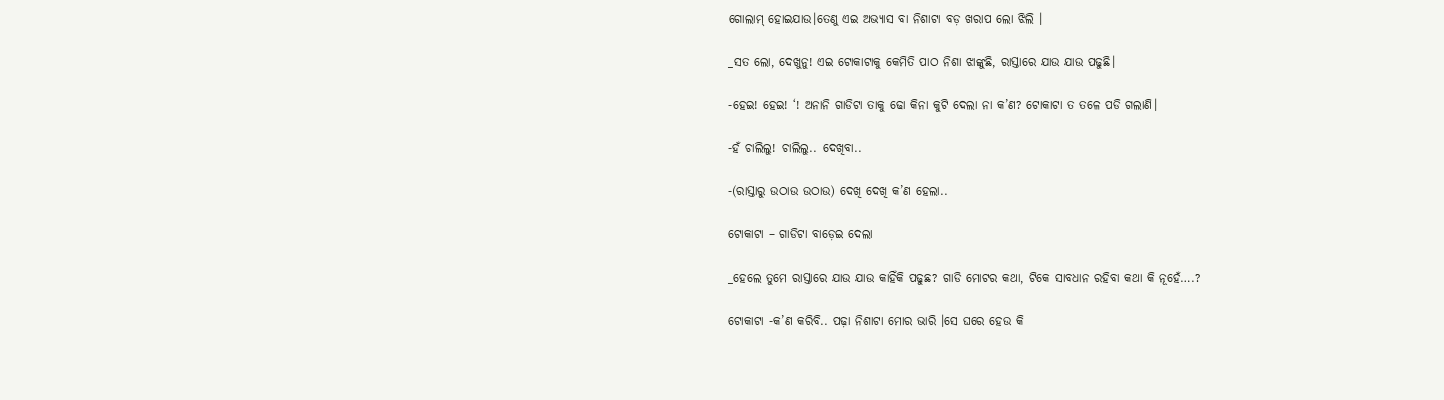ଗୋଲାମ୍ ହୋଇଯାଉ।ତେଣୁ ଏଇ ଅଭ୍ୟାସ ବା ନିଶାଟା ବଡ଼ ଖରାପ ଲୋ ଝିଲି ।

_ସତ ଲୋ, ଦେଖୁନୁ! ଏଇ ଟୋକାଟାକୁ କେମିତି ପାଠ ନିଶା ଝାଙ୍କୁଛି, ରାସ୍ତାରେ ଯାଉ ଯାଉ ପଢୁଛି।

-ହେଇ! ହେଇ! ‘! ଅନାନି ଗାଡିଟା ତାକୁ ଢୋ କିନା କୁଟି ଦେଲା ନା କ’ଣ? ଟୋକାଟା ତ ତଳେ ପଡି ଗଲାଣି।

-ହଁ ଚାଲିଲୁ! ଚାଲିଲୁ.. ଦେଖିବା..

-(ରାସ୍ତାରୁ ଉଠାଉ ଉଠାଉ) ଦେଖି ଦେଖି କ’ଣ ହେଲା..

ଟୋକାଟା – ଗାଡିଟା ବାଡ଼େଇ ଦେଲା

_ହେଲେ ତୁମେ ରାସ୍ତାରେ ଯାଉ ଯାଉ କାହିଁକି ପଢୁଛ? ଗାଡି ମୋଟର କଥା, ଟିକେ ସାବଧାନ ରହିବା କଥା କି ନୂହେଁ….?

ଟୋକାଟା -କ’ଣ କରିବି.. ପଢ଼ା ନିଶାଟା ମୋର ଭାରି ।ସେ ଘରେ ହେଉ କି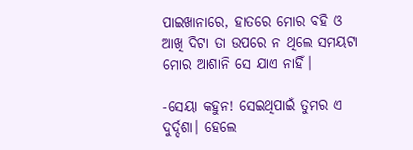ପାଇଖାନାରେ, ହାତରେ ମୋର ବହି ଓ ଆଖି ଦିଟା ତା ଉପରେ ନ ଥିଲେ ସମୟଟା ମୋର ଆଶାନି ସେ ଯାଏ ନାହିଁ।

-ସେୟା କହୁନ! ସେଇଥିପାଇଁ ତୁମର ଏ ଦୁର୍ଦ୍ଦଶା। ହେଲେ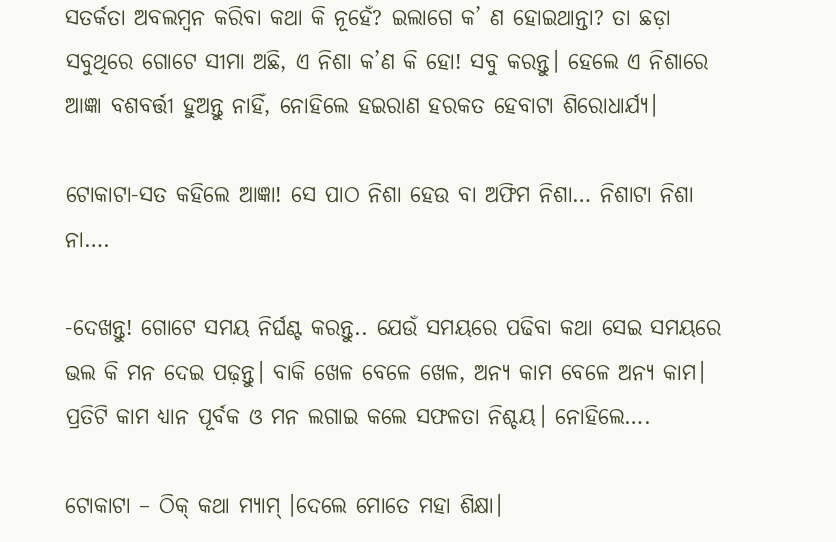ସତର୍କତା ଅବଲମ୍ବନ କରିବା କଥା କି ନୂହେଁ? ଇଲାଗେ କ’ ଣ ହୋଇଥାନ୍ତା? ତା ଛଡ଼ା ସବୁଥିରେ ଗୋଟେ ସୀମା ଅଛି, ଏ ନିଶା କ’ଣ କି ହୋ! ସବୁ କରନ୍ତୁ। ହେଲେ ଏ ନିଶାରେ ଆଜ୍ଞା ବଶବର୍ତ୍ତୀ ହୁଅନ୍ତୁ ନାହିଁ, ନୋହିଲେ ହଇରାଣ ହରକତ ହେବାଟା ଶିରୋଧାର୍ଯ୍ୟ।

ଟୋକାଟା-ସତ କହିଲେ ଆଜ୍ଞା! ସେ ପାଠ ନିଶା ହେଉ ବା ଅଫିମ ନିଶା… ନିଶାଟା ନିଶା ନା….

-ଦେଖନ୍ତୁ! ଗୋଟେ ସମୟ ନିର୍ଘଣ୍ଟ କରନ୍ତୁ.. ଯେଉଁ ସମୟରେ ପଢିବା କଥା ସେଇ ସମୟରେ ଭଲ କି ମନ ଦେଇ ପଢ଼ନ୍ତୁ। ବାକି ଖେଳ ବେଳେ ଖେଳ, ଅନ୍ୟ କାମ ବେଳେ ଅନ୍ୟ କାମ। ପ୍ରତିଟି କାମ ଧ୍ୟାନ ପୂର୍ବକ ଓ ମନ ଲଗାଇ କଲେ ସଫଳତା ନିଶ୍ଚୟ। ନୋହିଲେ….

ଟୋକାଟା – ଠିକ୍ କଥା ମ୍ଯାମ୍ ।ଦେଲେ ମୋତେ ମହା ଶିକ୍ଷା।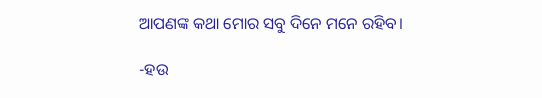ଆପଣଙ୍କ କଥା ମୋର ସବୁ ଦିନେ ମନେ ରହିବ।

-ହଉ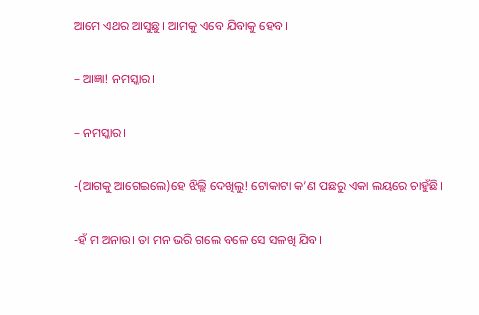ଆମେ ଏଥର ଆସୁଛୁ। ଆମକୁ ଏବେ ଯିବାକୁ ହେବ।

– ଆଜ୍ଞା! ନମସ୍କାର।

– ନମସ୍କାର।

-(ଆଗକୁ ଆଗେଇଲେ)ହେ ଝିଲ୍ଲି ଦେଖିଲୁ! ଟୋକାଟା କ’ଣ ପଛରୁ ଏକା ଲୟରେ ଚାହୁଁଛି।

-ହଁ ମ ଅନାଉ। ତା ମନ ଭରି ଗଲେ ବଳେ ସେ ସଳଖି ଯିବ।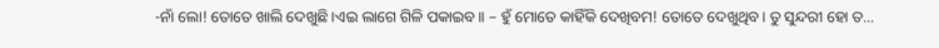-ନାଁ ଲୋ! ତୋତେ ଖାଲି ଦେଖୁଛି ।ଏଇ ଲାଗେ ଗିଳି ପକାଇବ।। – ହୁଁ ମୋତେ କାହିଁକି ଦେଖିବମ! ତୋତେ ଦେଖୁଥିବ। ତୁ ସୁନ୍ଦରୀ ହୋ ତ…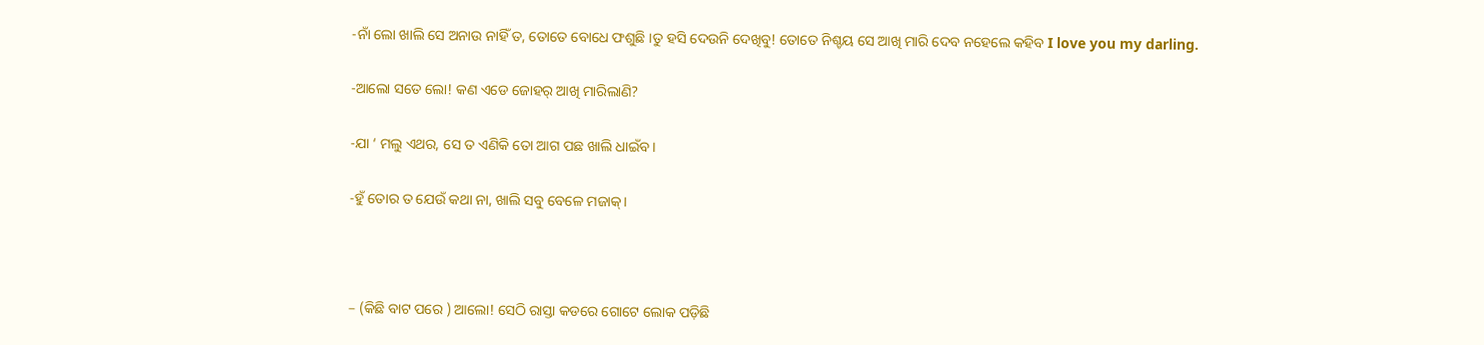-ନାଁ ଲୋ ଖାଲି ସେ ଅନାଉ ନାହିଁ ତ, ତୋତେ ବୋଧେ ଫଶୁଛି ।ତୁ ହସି ଦେଉନି ଦେଖିବୁ! ତୋତେ ନିଶ୍ଚୟ ସେ ଆଖି ମାରି ଦେବ ନହେଲେ କହିବ I love you my darling.

-ଆଲୋ ସତେ ଲୋ! କଣ ଏଡେ ଜୋହର୍ ଆଖି ମାରିଲାଣି?

-ଯା ‘ ମଲୁ ଏଥର, ସେ ତ ଏଣିକି ତୋ ଆଗ ପଛ ଖାଲି ଧାଇଁବ।

-ହୁଁ ତୋର ତ ଯେଉଁ କଥା ନା, ଖାଲି ସବୁ ବେଳେ ମଜାକ୍।



– (କିଛି ବାଟ ପରେ ) ଆଲୋ! ସେଠି ରାସ୍ତା କଡରେ ଗୋଟେ ଲୋକ ପଡ଼ିଛି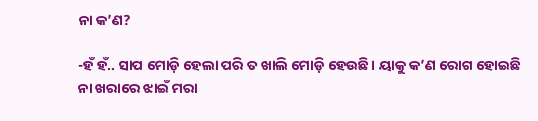ନା କ’ଣ?

-ହଁ ହଁ.. ସାପ ମୋଡ଼ି ହେଲା ପରି ତ ଖାଲି ମୋଡ଼ି ହେଉଛି। ୟାକୁ କ’ଣ ରୋଗ ହୋଇଛି ନା ଖରାରେ ଝାଇଁ ମରା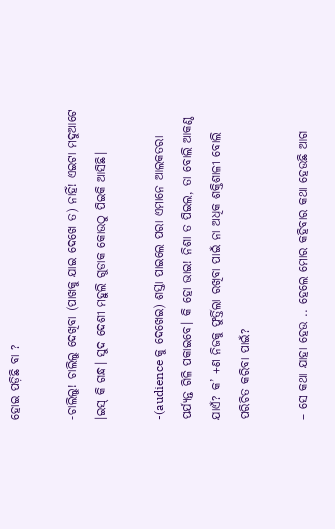ହୋଇ ପଡ଼ିଛି ବା ?

-ଚାଲିଲୁ! ଚାଲିଲୁ ଦେଖିବା (ପାଖକୁ ଯାଇ ଦେଖେ ତ) ନାହିଁ! ଏଇଟା ମଦୁଆଟେ ।ଇସ୍ କି ଗନ୍ଧ। ସୁଦ ଦେଶୀ ମହୁଲି ଗୁଡାକ କୋଉଠୁ ପିଇକି ଆସିଛି।

-(audience କୁ ଦେଖେଇ) ଶସ୍ତା ପାଇଲେ ପରା ଏମାନେ ଆଲକତରା ପର୍ଯ୍ୟନ୍ତ ଗିଳି ପକାଇବେ। କି ହୋ ଭାଇ! ନିଶା ତ ପିଇଲ, ତା ବୋଲି ଆକଣ୍ଠ ଯାଏଁ? କ’ +ଣ ନିଜକୁ ଫୁର୍ତ୍ତିଲା ରଖିବା ପାଇଁ ନା ଅଧିକ ଶକ୍ତିଶାଳୀ ବୋଲି ପରିଚିତ କରିବା ପାଇଁ?

– ସେ କଥା ଯାହା ହେଉ .. ହେଲେ ମୋର କହିବାର କଥା ହେଉଛି ଆଗ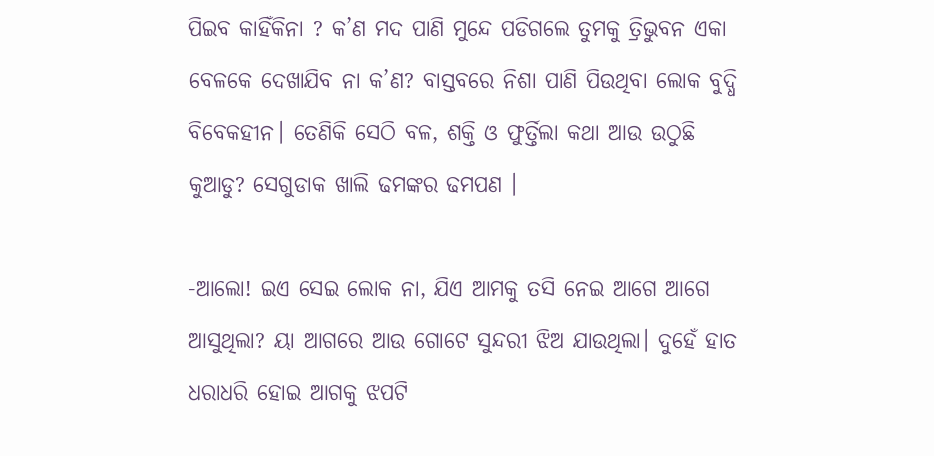ପିଇବ କାହିଁକିନା ? କ’ଣ ମଦ ପାଣି ମୁନ୍ଦେ ପଡିଗଲେ ତୁମକୁ ତ୍ରିଭୁବନ ଏକା ବେଳକେ ଦେଖାଯିବ ନା କ’ଣ? ବାସ୍ତବରେ ନିଶା ପାଣି ପିଉଥିବା ଲୋକ ବୁଦ୍ଧି ବିବେକହୀନ। ତେଣିକି ସେଠି ବଳ, ଶକ୍ତି ଓ ଫୁର୍ତ୍ତିଲା କଥା ଆଉ ଉଠୁଛି କୁଆଡୁ? ସେଗୁଡାକ ଖାଲି ଢମଙ୍କର ଢମପଣ ।

-ଆଲୋ! ଇଏ ସେଇ ଲୋକ ନା, ଯିଏ ଆମକୁ ତସି ନେଇ ଆଗେ ଆଗେ ଆସୁଥିଲା? ୟା ଆଗରେ ଆଉ ଗୋଟେ ସୁନ୍ଦରୀ ଝିଅ ଯାଉଥିଲା। ଦୁହେଁ ହାତ ଧରାଧରି ହୋଇ ଆଗକୁ ଝପଟି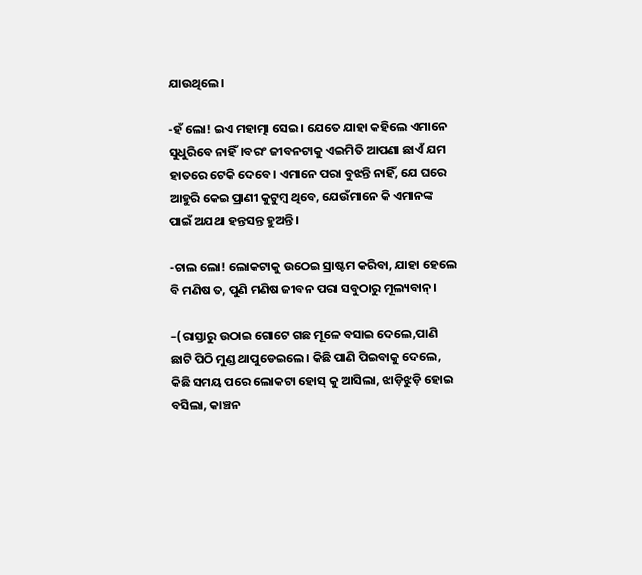ଯାଉଥିଲେ।

-ହଁ ଲୋ! ଇଏ ମହାତ୍ମା ସେଇ। ଯେତେ ଯାହା କହିଲେ ଏମାନେ ସୁଧୁରିବେ ନାହିଁ।ବରଂ ଜୀବନଟାକୁ ଏଇମିତି ଆପଣା ଛାଏଁ ଯମ ହାତରେ ଟେକି ଦେବେ। ଏମାନେ ପରା ବୁଝନ୍ତି ନାହିଁ, ଯେ ଘରେ ଆହୁରି କେଇ ପ୍ରାଣୀ କୁଟୁମ୍ବ ଥିବେ, ଯେଉଁମାନେ କି ଏମାନଙ୍କ ପାଇଁ ଅଯଥା ହନ୍ତସନ୍ତ ହୁଅନ୍ତି ।

-ଚାଲ ଲୋ! ଲୋକଟାକୁ ଉଠେଇ ସ୍ରାଷ୍ଟମ କରିବା, ଯାହା ହେଲେ ବି ମଣିଷ ତ, ପୁଣି ମଣିଷ ଜୀବନ ପରା ସବୁଠାରୁ ମୂଲ୍ୟବାନ୍।

–(ରାସ୍ତାରୁ ଉଠାଇ ଗୋଟେ ଗଛ ମୂଳେ ବସାଇ ଦେଲେ,ପାଣି ଛାଟି ପିଠି ମୁଣ୍ଡ ଥାପୁଡେଇଲେ। କିଛି ପାଣି ପିଇବାକୁ ଦେଲେ, କିଛି ସମୟ ପରେ ଲୋକଟା ହୋସ୍ କୁ ଆସିଲା, ଝାଡ଼ିଝୁଡ଼ି ହୋଇ ବସିଲା, କାଞ୍ଚନ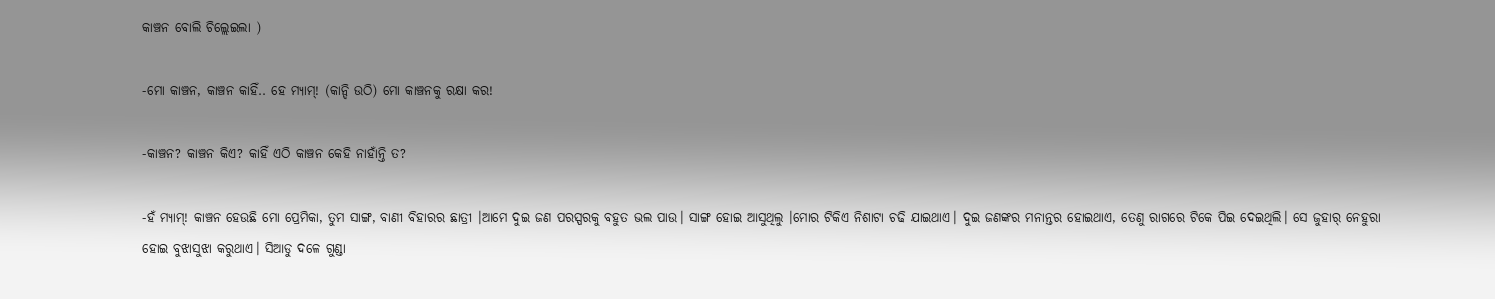କାଞ୍ଚନ ବୋଲି ଚିଲ୍ଲେଇଲା )

-ମୋ କାଞ୍ଚନ, କାଞ୍ଚନ କାହିଁ.. ହେ ମ୍ୟାମ୍! (କାନ୍ଦି ଉଠି) ମୋ କାଞ୍ଚନକୁ ରକ୍ଷା କର!

-କାଞ୍ଚନ? କାଞ୍ଚନ କିଏ? କାହିଁ ଏଠି କାଞ୍ଚନ କେହି ନାହାଁନ୍ତି ତ?

-ହଁ ମ୍ଯାମ୍! କାଞ୍ଚନ ହେଉଛି ମୋ ପ୍ରେମିକା, ତୁମ ସାଙ୍ଗ, ବାଣୀ ବିହାରର ଛାତ୍ରୀ ।ଆମେ ଦୁଇ ଜଣ ପରସ୍ପରକୁ ବହୁତ ଭଲ ପାଉ। ସାଙ୍ଗ ହୋଇ ଆସୁଥିଲୁ ।ମୋର ଟିକିଏ ନିଶାଟା ଚଢି ଯାଇଥାଏ। ଦୁଇ ଜଣଙ୍କର ମନାନ୍ତର ହୋଇଥାଏ, ତେଣୁ ରାଗରେ ଟିକେ ପିଇ ଦେଇଥିଲି। ସେ ଜୁହାର୍ ନେହୁରା ହୋଇ ବୁଝାସୁଝା କରୁଥାଏ। ସିଆଡୁ ଦଳେ ଗୁଣ୍ଡା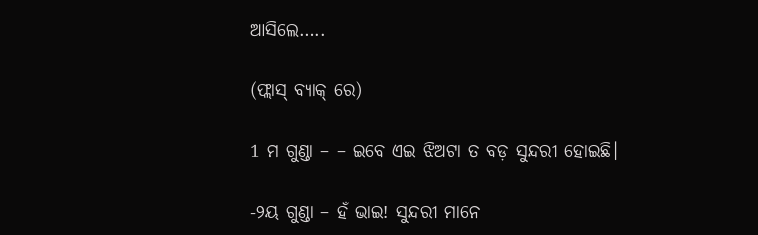ଆସିଲେ…..

(ଫ୍ଲାସ୍ ବ୍ୟାକ୍ ରେ)

1 ମ ଗୁଣ୍ଡା – – ଇବେ ଏଇ ଝିଅଟା ତ ବଡ଼ ସୁନ୍ଦରୀ ହୋଇଛି।

-୨ୟ ଗୁଣ୍ଡା – ହଁ ଭାଇ! ସୁନ୍ଦରୀ ମାନେ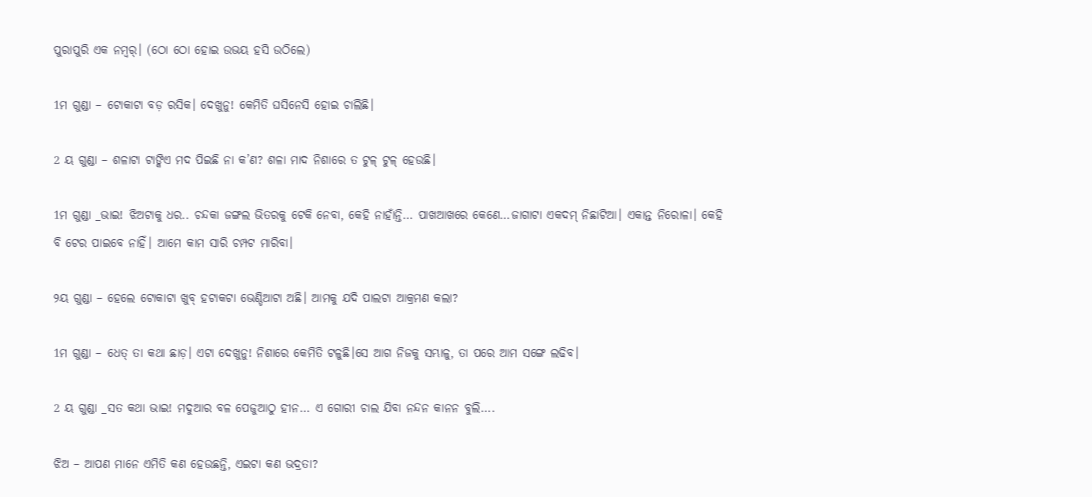ପୁରାପୁରି ଏକ ନମ୍ଵର୍। (ଠୋ ଠୋ ହୋଇ ଉଭୟ ହସି ଉଠିଲେ)

1ମ ଗୁଣ୍ଡା – ଟୋକାଟା ବଡ଼ ରସିକ। ଦେଖୁନୁ! କେମିତି ଘସିନେସି ହୋଇ ଚାଲିଛି।

2 ୟ ଗୁଣ୍ଡା – ଶଳାଟା ଟାଙ୍କିଏ ମଦ ପିଇଛି ନା କ’ଣ? ଶଳା ମାଦ ନିଶାରେ ତ ଟୁଳ୍ ଟୁଳ୍ ହେଉଛି।

1ମ ଗୁଣ୍ଡା _ଭାଇ! ଝିଅଟାକୁ ଧର.. ଚନ୍ଦକା ଜଙ୍ଗଲ ଭିତରକୁ ଟେକି ନେବା, କେହି ନାହାଁନ୍ତି… ପାଖଆଖରେ କେଣେ…ଜାଗାଟା ଏକଦମ୍ ନିଛାଟିଆ। ଏକାନ୍ତ ନିରୋଳା। କେହି ବି ଟେର ପାଇବେ ନାହିଁ। ଆମେ କାମ ସାରି ଚମ୍ପଟ ମାରିବା।

୨ୟ ଗୁଣ୍ଡା – ହେଲେ ଟୋକାଟା ଖୁବ୍ ହଟାକଟା ଭେଣ୍ଡିଆଟା ଅଛି। ଆମକୁ ଯଦି ପାଲଟା ଆକ୍ରମଣ କଲା?

1ମ ଗୁଣ୍ଡା – ଧେତ୍ ତା କଥା ଛାଡ଼। ଏଟା ଦେଖୁନୁ! ନିଶାରେ କେମିତି ଟଳୁଛି।ସେ ଆଗ ନିଜକୁ ସମ୍ଭାଳୁ, ତା ପରେ ଆମ ସଙ୍ଗେ ଲଢିବ।

2 ୟ ଗୁଣ୍ଡା _ସତ କଥା ଭାଇ! ମଦୁଆର ବଳ ପେଜୁଆଠୁ ହୀନ… ଏ ଗୋରୀ ଚାଲ ଯିବା ନନ୍ଦନ କାନନ ବୁଲି….

ଝିଅ – ଆପଣ ମାନେ ଏମିତି କଣ ହେଉଛନ୍ତି, ଏଇଟା କଣ ଭଦ୍ରତା?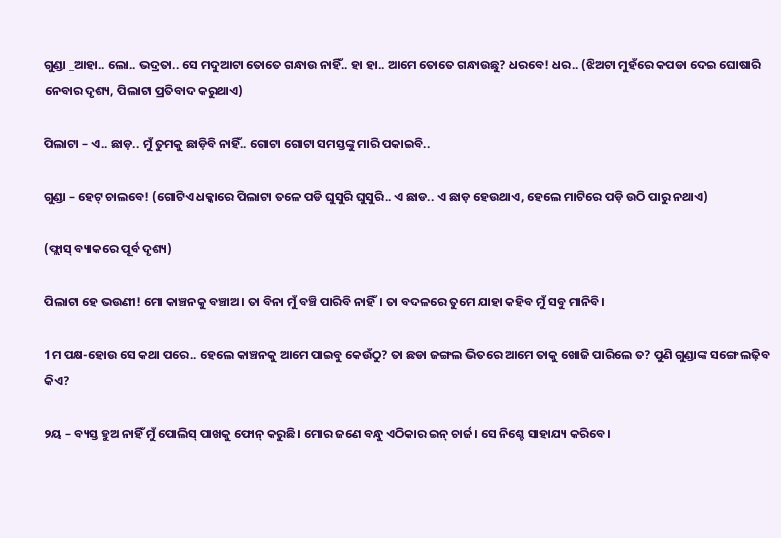ଗୁଣ୍ଡା _ଆହା.. ଲୋ.. ଭଦ୍ରତା.. ସେ ମଦୁଆଟା ତୋତେ ଗନ୍ଧାଉ ନାହିଁ.. ହା ହା.. ଆମେ ତୋତେ ଗନ୍ଧାଉଛୁ? ଧରବେ! ଧର.. (ଝିଅଟା ମୁହଁରେ କପଡା ଦେଇ ଘୋଷାରି ନେବାର ଦୃଶ୍ୟ, ପିଲାଟା ପ୍ରତିବାଦ କରୁଥାଏ)

ପିଲାଟା – ଏ.. ଛାଡ଼.. ମୁଁ ତୁମକୁ ଛାଡ଼ିବି ନାହିଁ.. ଗୋଟା ଗୋଟା ସମସ୍ତଙ୍କୁ ମାରି ପକାଇବି..

ଗୁଣ୍ଡା – ହେଟ୍ ଚାଲବେ! (ଗୋଟିଏ ଧକ୍କାରେ ପିଲାଟା ତଳେ ପଡି ଘୁସୁରି ଘୁସୁରି.. ଏ ଛାଡ.. ଏ ଛାଡ଼ ହେଉଥାଏ, ହେଲେ ମାଟିରେ ପଡ଼ି ଉଠି ପାରୁ ନଥାଏ)

(ଫ୍ଲାସ୍ ବ୍ୟାକରେ ପୂର୍ବ ଦୃଶ୍ୟ)

ପିଲାଟା ହେ ଭଉଣୀ! ମୋ କାଞ୍ଚନକୁ ବଞ୍ଚାଅ। ତା ବିନା ମୁଁ ବଞ୍ଚି ପାରିବି ନାହିଁ। ତା ବଦଳରେ ତୁମେ ଯାହା କହିବ ମୁଁ ସବୁ ମାନିବି।

1ମ ପକ୍ଷ-ହୋଉ ସେ କଥା ପରେ.. ହେଲେ କାଞ୍ଚନକୁ ଆମେ ପାଇବୁ କେଉଁଠୁ? ତା ଛଡା ଜଙ୍ଗଲ ଭିତରେ ଆମେ ତାକୁ ଖୋଜି ପାରିଲେ ତ? ପୁଣି ଗୁଣ୍ଡାଙ୍କ ସଙ୍ଗେ ଲଢ଼ିବ କିଏ?

୨ୟ – ବ୍ୟସ୍ତ ହୁଅ ନାହିଁ ମୁଁ ପୋଲିସ୍ ପାଖକୁ ଫୋନ୍ କରୁଛି। ମୋର ଜଣେ ବନ୍ଧୁ ଏଠିକାର ଇନ୍ ଚାର୍ଜ। ସେ ନିଶ୍ଚେ ସାହାଯ୍ୟ କରିବେ।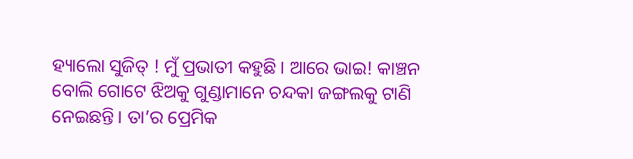ହ୍ୟାଲୋ ସୁଜିତ୍ ! ମୁଁ ପ୍ରଭାତୀ କହୁଛି। ଆରେ ଭାଇ! କାଞ୍ଚନ ବୋଲି ଗୋଟେ ଝିଅକୁ ଗୁଣ୍ଡାମାନେ ଚନ୍ଦକା ଜଙ୍ଗଲକୁ ଟାଣି ନେଇଛନ୍ତି। ତା’ର ପ୍ରେମିକ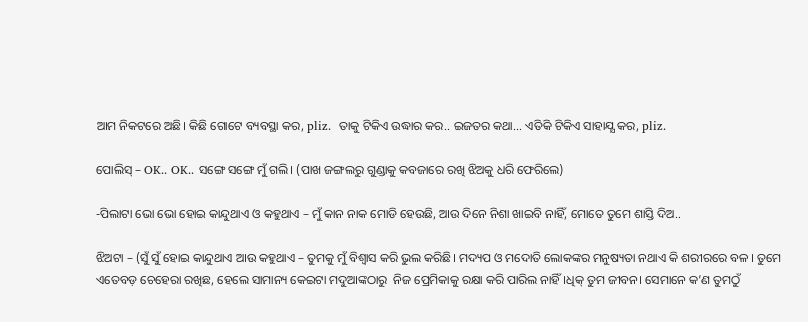ଆମ ନିକଟରେ ଅଛି। କିଛି ଗୋଟେ ବ୍ୟବସ୍ଥା କର, pliz.  ତାକୁ ଟିକିଏ ଉଦ୍ଧାର କର.. ଇଜତର କଥା… ଏତିକି ଟିକିଏ ସାହାଯ୍ଯ କର, pliz.

ପୋଲିସ୍ – OK.. OK.. ସଙ୍ଗେ ସଙ୍ଗେ ମୁଁ ଗଲି। (ପାଖ ଜଙ୍ଗଲରୁ ଗୁଣ୍ଡାକୁ କବଜାରେ ରଖି ଝିଅକୁ ଧରି ଫେରିଲେ)

-ପିଲାଟା ଭୋ ଭୋ ହୋଇ କାନ୍ଦୁଥାଏ ଓ କହୁଥାଏ – ମୁଁ କାନ ନାକ ମୋଡି ହେଉଛି, ଆଉ ଦିନେ ନିଶା ଖାଇବି ନାହିଁ, ମୋତେ ତୁମେ ଶାସ୍ତି ଦିଅ..

ଝିଅଟା – (ସୁଁ ସୁଁ ହୋଇ କାନ୍ଦୁଥାଏ ଆଉ କହୁଥାଏ – ତୁମକୁ ମୁଁ ବିଶ୍ବାସ କରି ଭୁଲ କରିଛି। ମଦ୍ୟପ ଓ ମଦୋତି ଲୋକଙ୍କର ମନୁଷ୍ୟତା ନଥାଏ କି ଶରୀରରେ ବଳ । ତୁମେ ଏତେବଡ଼ ଚେହେରା ରଖିଛ, ହେଲେ ସାମାନ୍ୟ କେଇଟା ମଦୁଆଙ୍କଠାରୁ  ନିଜ ପ୍ରେମିକାକୁ ରକ୍ଷା କରି ପାରିଲ ନାହିଁ।ଧିକ୍ ତୁମ ଜୀବନ। ସେମାନେ କ’ଣ ତୁମଠୁଁ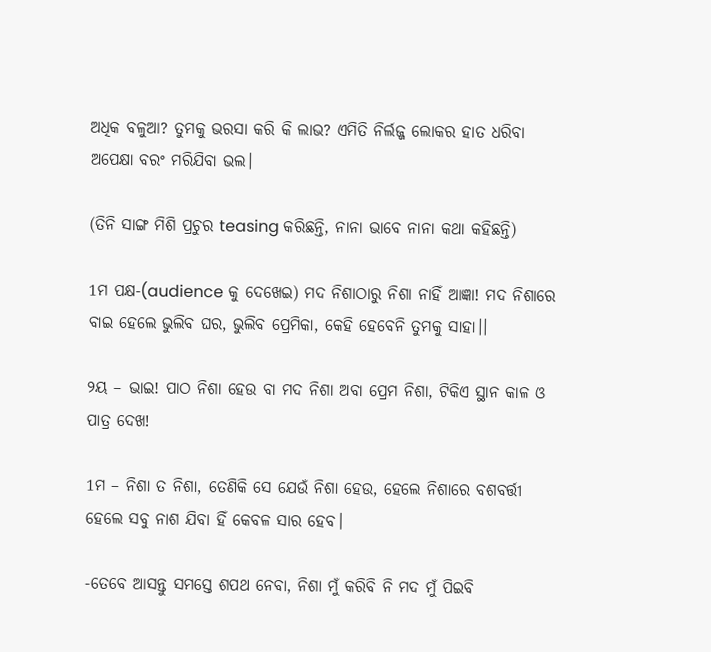ଅଧିକ ବଳୁଆ? ତୁମକୁ ଭରସା କରି କି ଲାଭ? ଏମିତି ନିର୍ଲଜ୍ଜ ଲୋକର ହାତ ଧରିବା ଅପେକ୍ଷା ବରଂ ମରିଯିବା ଭଲ।

(ତିନି ସାଙ୍ଗ ମିଶି ପ୍ରଚୁର teasing କରିଛନ୍ତି, ନାନା ଭାବେ ନାନା କଥା କହିଛନ୍ତି)

1ମ ପକ୍ଷ-(audience କୁ ଦେଖେଇ) ମଦ ନିଶାଠାରୁ ନିଶା ନାହିଁ ଆଜ୍ଞା! ମଦ ନିଶାରେ ବାଇ ହେଲେ ଭୁଲିବ ଘର, ଭୁଲିବ ପ୍ରେମିକା, କେହି ହେବେନି ତୁମକୁ ସାହା।।

୨ୟ – ଭାଇ! ପାଠ ନିଶା ହେଉ ବା ମଦ ନିଶା ଅବା ପ୍ରେମ ନିଶା, ଟିକିଏ ସ୍ଥାନ କାଳ ଓ ପାତ୍ର ଦେଖ!

1ମ – ନିଶା ତ ନିଶା, ତେଣିକି ସେ ଯେଉଁ ନିଶା ହେଉ, ହେଲେ ନିଶାରେ ବଶବର୍ତ୍ତୀ ହେଲେ ସବୁ ନାଶ ଯିବା ହିଁ କେବଳ ସାର ହେବ।

-ତେବେ ଆସନ୍ତୁ ସମସ୍ତେ ଶପଥ ନେବା, ନିଶା ମୁଁ କରିବି ନି ମଦ ମୁଁ ପିଇବି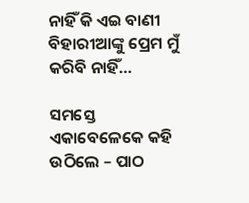ନାହିଁ କି ଏଇ ବାଣୀ ବିହାରୀଆଙ୍କୁ ପ୍ରେମ ମୁଁ କରିବି ନାହିଁ…

ସମସ୍ତେ ଏକାବେଳେକେ କହି ଉଠିଲେ – ପାଠ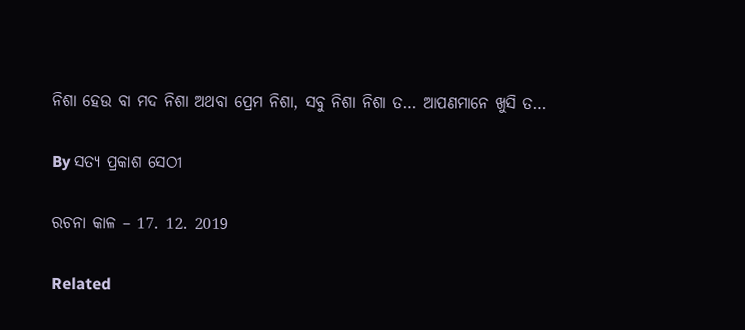ନିଶା ହେଉ ବା ମଦ ନିଶା ଅଥବା ପ୍ରେମ ନିଶା, ସବୁ ନିଶା ନିଶା ତ… ଆପଣମାନେ ଖୁସି ତ…

By ସତ୍ୟ ପ୍ରକାଶ ସେଠୀ

ରଚନା କାଳ – 17. 12. 2019

Related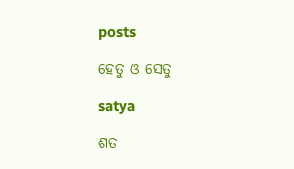posts

ହେତୁ ଓ ସେତୁ

satya

ଶତ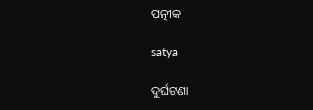ପତ୍ନୀକ

satya

ଦୁର୍ଘଟଣା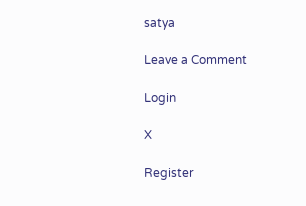satya

Leave a Comment

Login

X

Register